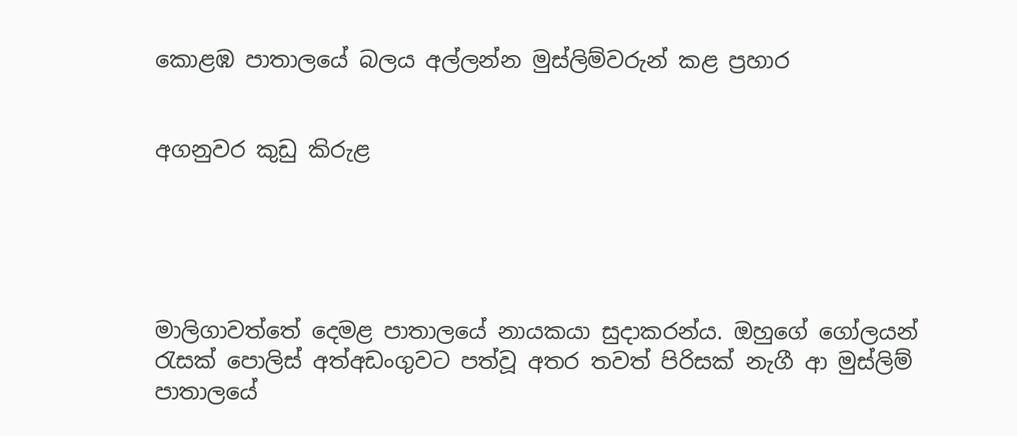කොළඹ පාතාලයේ බලය අල්ලන්න මුස්ලිම්වරුන් කළ ප්‍රහාර


අගනුවර කුඩු කිරුළ





මාලිගාවත්තේ දෙමළ පාතාලයේ නායකයා සුදාකරන්ය. ඔහුගේ ගෝලයන් රැසක් පොලිස් අත්අඩංගුවට පත්වූ අතර තවත් පිරිසක් නැගී ආ මුස්ලිම් පාතාලයේ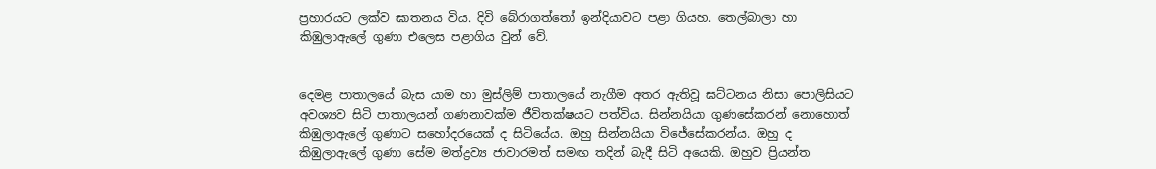ප්‍රහාරයට ලක්ව ඝාතනය විය. දිවි බේරාගත්තෝ ඉන්දියාවට පළා ගියහ. තෙල්බාලා හා කිඹුලාඇලේ ගුණා එලෙස පළාගිය වුන් වේ.


දෙමළ පාතාලයේ බැස යාම හා මුස්ලිම් පාතාලයේ නැගීම අතර ඇතිවූ ඝට්ටනය නිසා පොලිසියට අවශ්‍යව සිටි පාතාලයන් ගණනාවක්ම ජීවිතක්ෂයට පත්විය. සින්නයියා ගුණසේකරන් නොහොත් කිඹුලාඇලේ ගුණාට සහෝදරයෙක් ද සිටියේය. ඔහු සින්නයියා විජේසේකරන්ය. ඔහු ද කිඹුලාඇලේ ගුණා සේම මත්ද්‍රව්‍ය ජාවාරමත් සමඟ තදින් බැදී සිටි අයෙකි. ඔහුව ප්‍රියන්ත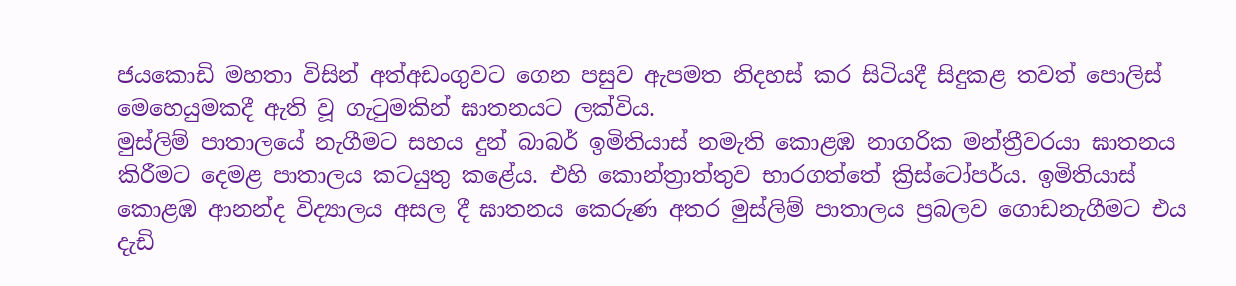ජයකොඩි මහතා විසින් අත්අඩංගුවට ගෙන පසුව ඇපමත නිදහස් කර සිටියදී සිදුකළ තවත් පොලිස් මෙහෙයුමකදී ඇති වූ ගැටුමකින් ඝාතනයට ලක්විය.
මුස්ලිම් පාතාලයේ නැගීමට සහය දුන් බාබර් ඉමිතියාස් නමැති කොළඹ නාගරික මන්ත්‍රීවරයා ඝාතනය කිරීමට දෙමළ පාතාලය කටයුතු කළේය. එහි කොන්ත්‍රාත්තුව භාරගත්තේ ක්‍රිස්ටෝපර්ය. ඉමිතියාස් කොළඹ ආනන්ද විද්‍යාලය අසල දී ඝාතනය කෙරුණ අතර මුස්ලිම් පාතාලය ප්‍රබලව ගොඩනැගීමට එය දැඩි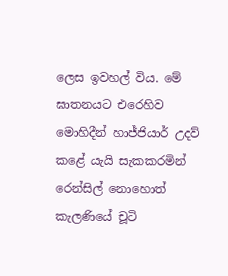ලෙස ඉවහල් විය. මේ ඝාතනයට එරෙහිව මොහිදීන් හාජ්ජියාර් උදව් කළේ යැයි සැකකරමින් රෙන්සිල් නොහොත් කැලණියේ චූටි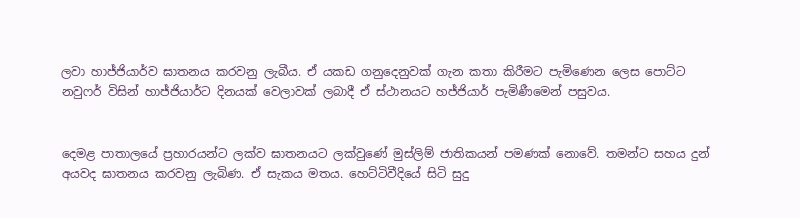ලවා හාජ්ජියාර්ව ඝාතනය කරවනු ලැබීය. ඒ යකඩ ගනුදෙනුවක් ගැන කතා කිරීමට පැමිණෙන ලෙස පොට්ට නවුෆර් විසින් හාජ්ජියාර්ට දිනයක් වෙලාවක් ලබාදී ඒ ස්ථානයට හජ්ජියාර් පැමිණීමෙන් පසුවය.


දෙමළ පාතාලයේ ප්‍රහාරයන්ට ලක්ව ඝාතනයට ලක්වුණේ මුස්ලිම් ජාතිකයන් පමණක් නොවේ. තමන්ට සහය දුන් අයවද ඝාතනය කරවනු ලැබිණ. ඒ සැකය මතය. හෙට්ටිවීදියේ සිටි සුදු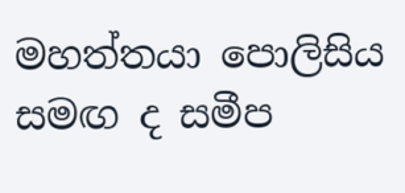මහත්තයා පොලිසිය සමඟ ද සමීප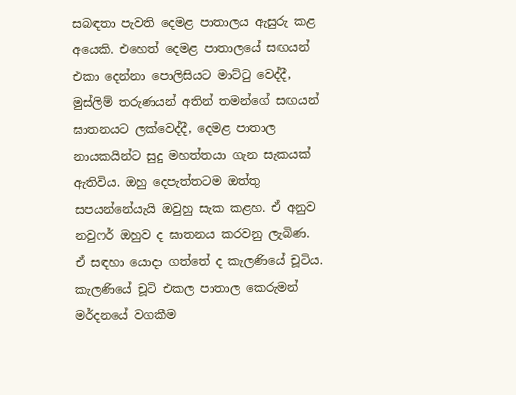සබඳතා පැවති දෙමළ පාතාලය ඇසුරු කළ අයෙකි. එහෙත් දෙමළ පාතාලයේ සඟයන් එකා දෙන්නා පොලිසියට මාට්ටු වෙද්දී, මුස්ලිම් තරුණයන් අතින් තමන්ගේ සඟයන් ඝාතනයට ලක්වෙද්දී, දෙමළ පාතාල නායකයින්ට සුදු මහත්තයා ගැන සැකයක් ඇතිවිය. ඔහු දෙපැත්තටම ඔත්තු සපයන්නේයැයි ඔවුහු සැක කළහ. ඒ අනුව නවුෆර් ඔහුව ද ඝාතනය කරවනු ලැබිණ. ඒ සඳහා යොදා ගත්තේ ද කැලණියේ චූටිය. කැලණියේ චූටි එකල පාතාල කෙරුමන් මර්දනයේ වගකීම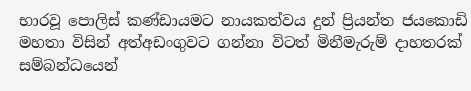භාරවූ පොලිස් කණ්ඩායමට නායකත්වය දුන් ප්‍රියන්ත ජයකොඩි මහතා විසින් අත්අඩංගුවට ගන්නා විටත් මිනීමැරුම් දාහතරක් සම්බන්ධයෙන්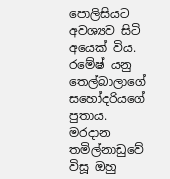පොලිසියට අවශ්‍යව සිටි අයෙක් විය.
රමේෂ් යනු තෙල්බාලාගේ සහෝදරියගේ පුතාය. මරදාන තමිල්නාඩුවේ විසූ ඔහු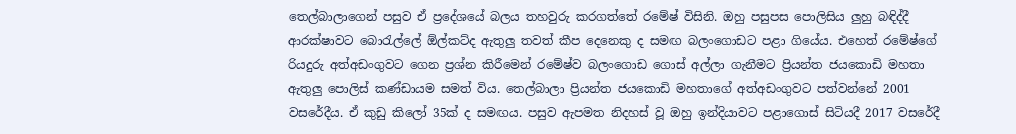තෙල්බාලාගෙන් පසුව ඒ ප්‍රදේශයේ බලය තහවුරු කරගත්තේ රමේෂ් විසිනි. ඔහු පසුපස පොලිසිය ලුහු බඳිද්දී ආරක්ෂාවට බොරැල්ලේ ඕල්කට්ද ඇතුලු තවත් කීප දෙනෙකු ද සමඟ බලංගොඩට පළා ගියේය. එහෙත් රමේෂ්ගේ රියදුරු අත්අඩංගුවට ගෙන ප්‍රශ්න කිරීමෙන් රමේෂ්ව බලංගොඩ ගොස් අල්ලා ගැනීමට ප්‍රියන්ත ජයකොඩි මහතා ඇතුලු පොලිස් කණ්ඩායම සමත් විය. තෙල්බාලා ප්‍රියන්ත ජයකොඩි මහතාගේ අත්අඩංගුවට පත්වන්නේ 2001 වසරේදීය. ඒ කුඩු කිලෝ 35ක් ද සමඟය. පසුව ඇපමත නිදහස් වූ ඔහු ඉන්දියාවට පළාගොස් සිටියදී 2017 වසරේදී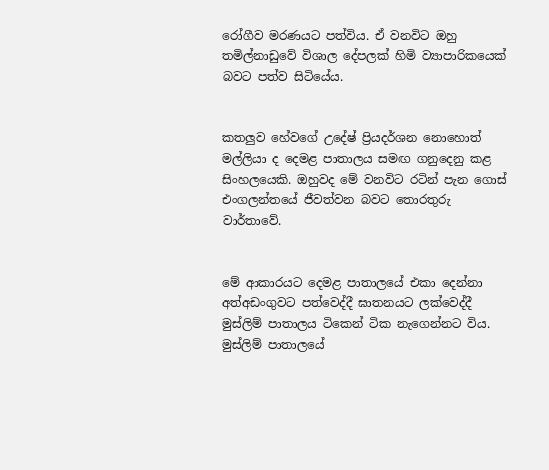රෝගීව මරණයට පත්විය. ඒ වනවිට ඔහු තමිල්නාඩුවේ විශාල දේපලක් හිමි ව්‍යාපාරිකයෙක් බවට පත්ව සිටියේය.


කතලුව හේවගේ උදේෂ් ප්‍රියදර්ශන නොහොත් මල්ලියා ද දෙමළ පාතාලය සමඟ ගනුදෙනු කළ සිංහලයෙකි. ඔහුවද මේ වනවිට රටින් පැන ගොස් එංගලන්තයේ ජීවත්වන බවට තොරතුරු වාර්තාවේ.


මේ ආකාරයට දෙමළ පාතාලයේ එකා දෙන්නා අත්අඩංගුවට පත්වෙද්දී ඝාතනයට ලක්වෙද්දී මුස්ලිම් පාතාලය ටිකෙන් ටික නැගෙන්නට විය. මුස්ලිම් පාතාලයේ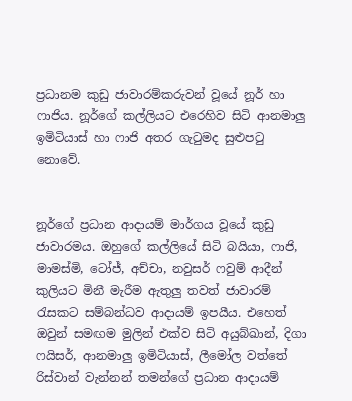ප්‍රධානම කුඩු ජාවාරම්කරුවන් වූයේ නූර් හා ෆාජිය. නූර්ගේ කල්ලියට එරෙහිව සිටි ආනමාලු ඉමිටියාස් හා ෆාජි අතර ගැටුමද සුළුපටු නොවේ.


නූර්ගේ ප්‍රධාන ආදායම් මාර්ගය වූයේ කුඩු ජාවාරමය. ඔහුගේ කල්ලියේ සිටි බයියා, ෆාජි, මාමස්මි, ටෝජ්, අච්චා, නවුසර් ෆවුම් ආදීන් කුලියට මිනී මැරීම ඇතුලු තවත් ජාවාරම් රැසකට සම්බන්ධව ආදායම් ඉපයීය. එහෙත් ඔවුන් සමඟම මුලින් එක්ව සිටි අයුබ්ඛාන්, දිගා ෆයිසර්, ආනමාලු ඉමිටියාස්, ලීමෝල වත්තේ රිස්වාන් වැන්නන් තමන්ගේ ප්‍රධාන ආදායම්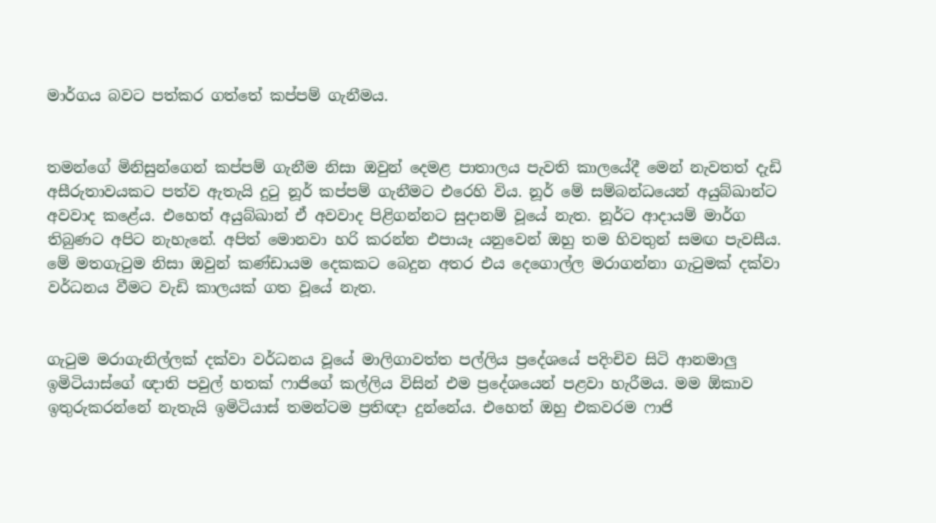මාර්ගය බවට පත්කර ගත්තේ කප්පම් ගැනීමය.


තමන්ගේ මිනිසුන්ගෙන් කප්පම් ගැනීම නිසා ඔවුන් දෙමළ පාතාලය පැවති කාලයේදී මෙන් නැවතත් දැඩි අසීරුතාවයකට පත්ව ඇතැයි දුටු නූර් කප්පම් ගැනීමට එරෙහි විය. නූර් මේ සම්බන්ධයෙන් අයුබ්ඛාන්ට අවවාද කළේය. එහෙත් අයුබ්ඛාන් ඒ අවවාද පිළිගන්නට සුදානම් වූයේ නැත. නූර්ට ආදායම් මාර්ග තිබුණට අපිට නැහැනේ. අපිත් මොනවා හරි කරන්න එපායෑ යනුවෙන් ඔහු තම හිවතුන් සමඟ පැවසීය. මේ මතගැටුම නිසා ඔවුන් කණ්ඩායම දෙකකට බෙදුන අතර එය දෙගොල්ල මරාගන්නා ගැටුමක් දක්වා වර්ධනය වීමට වැඩි කාලයක් ගත වූයේ නැත.


ගැටුම මරාගැනිල්ලක් දක්වා වර්ධනය වූයේ මාලිගාවත්ත පල්ලිය ප්‍රදේශයේ පදිංචිව සිටි ආනමාලු ඉමිටියාස්ගේ ඥාති පවුල් හතක් ෆාජිගේ කල්ලිය විසින් එම ප්‍රදේශයෙන් පළවා හැරීමය. මම ඕකාව ඉතුරුකරන්නේ නැතැයි ඉමිටියාස් තමන්ටම ප්‍රතිඥා දුන්නේය. එහෙත් ඔහු එකවරම ෆාජි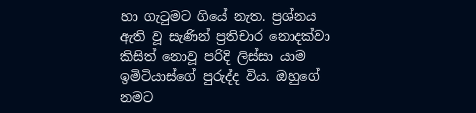හා ගැටුමට ගියේ නැත. ප්‍රශ්නය ඇති වූ සැණින් ප්‍රතිචාර නොදක්වා කිසිත් නොවූ පරිදි ලිස්සා යාම ඉමිටියාස්ගේ පුරුද්ද විය. ඔහුගේ නමට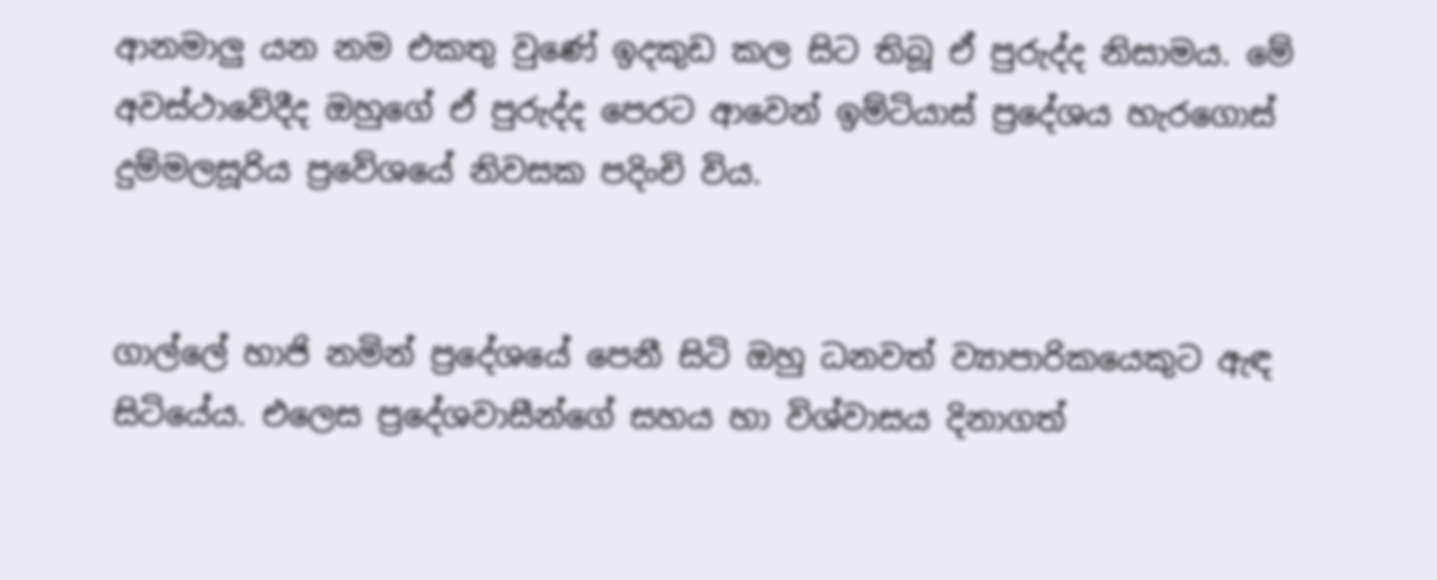ආනමාලු යන නම එකතු වුණේ ඉදකුඩ කල සිට තිබූ ඒ පුරුද්ද නිසාමය. මේ අවස්ථාවේදීද ඔහුගේ ඒ පුරුද්ද පෙරට ආවෙන් ඉම්ටියාස් ප්‍රදේශය හැරගොස් දුම්මලසූරිය ප්‍රවේශයේ නිවසක පදිංචි විය.


ගාල්ලේ හාජි නමින් ප්‍රදේශයේ පෙනී සිටි ඔහු ධනවත් ව්‍යාපාරිකයෙකුට ඇඳ සිටියේය. එලෙස ප්‍රදේශවාසීන්ගේ සහය හා විශ්වාසය දිනාගත්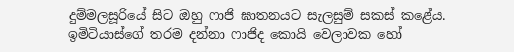දුම්මලසූරියේ සිට ඔහු ෆාජි ඝාතනයට සැලසුම් සකස් කළේය. ඉමිටියාස්ගේ තරම දන්නා ෆාජිද කොයි වෙලාවක හෝ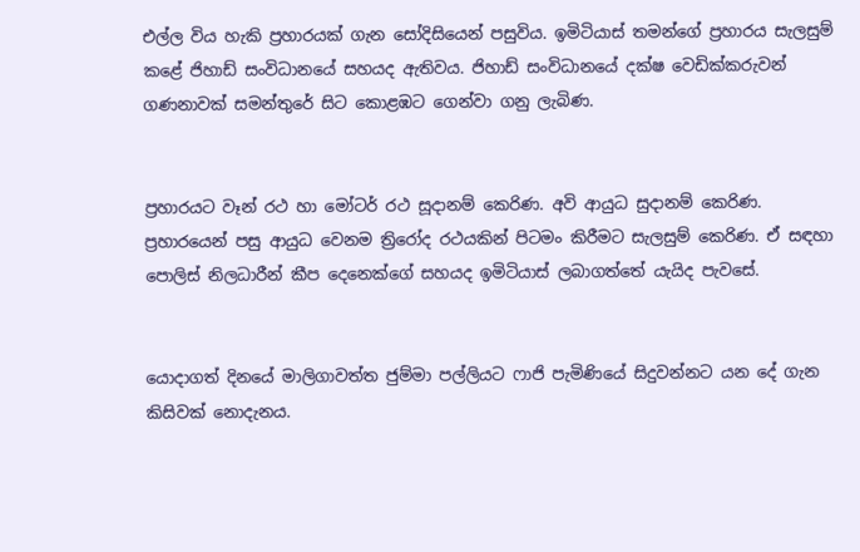එල්ල විය හැකි ප්‍රහාරයක් ගැන සෝදිසියෙන් පසුවිය. ඉමිටියාස් තමන්ගේ ප්‍රහාරය සැලසුම් කළේ ජිහාඩ් සංවිධානයේ සහයද ඇතිවය. ජිහාඩ් සංවිධානයේ දක්ෂ වෙඩික්කරුවන් ගණනාවක් සමන්තුරේ සිට කොළඹට ගෙන්වා ගනු ලැබිණ.


ප්‍රහාරයට වෑන් රථ හා මෝටර් රථ සූදානම් කෙරිණ. අවි ආයුධ සුදානම් කෙරිණ. ප්‍රහාරයෙන් පසු ආයුධ වෙනම ත්‍රිරෝද රථයකින් පිටමං කිරීමට සැලසුම් කෙරිණ. ඒ සඳහා පොලිස් නිලධාරීන් කීප දෙනෙක්ගේ සහයද ඉමිටියාස් ලබාගත්තේ යැයිද පැවසේ.


යොදාගත් දිනයේ මාලිගාවත්ත ජුම්මා පල්ලියට ෆාජි පැමිණියේ සිදුවන්නට යන දේ ගැන කිසිවක් නොදැනය.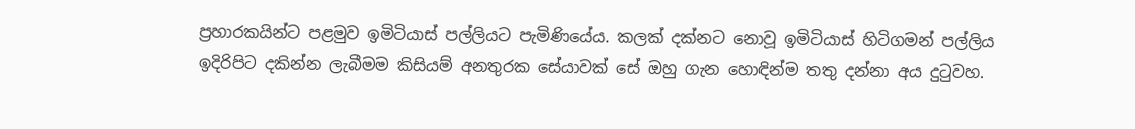ප්‍රහාරකයින්ට පළමුව ඉමිටියාස් පල්ලියට පැමිණියේය. කලක් දක්නට නොවූ ඉමිටියාස් හිටිගමන් පල්ලිය ඉදිරිපිට දකින්න ලැබීමම කිසියම් අනතුරක සේයාවක් සේ ඔහු ගැන හොඳින්ම තතු දන්නා අය දුටුවහ.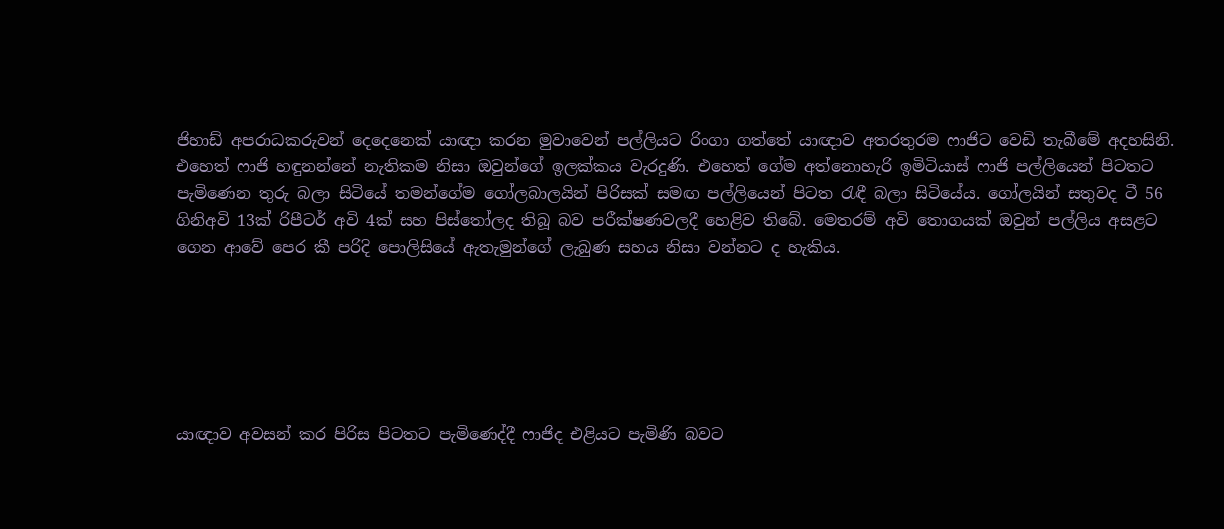ජිහාඩ් අපරාධකරුවන් දෙදෙනෙක් යාඥා කරන මුවාවෙන් පල්ලියට රිංගා ගත්තේ යාඥාව අතරතුරම ෆාජිට වෙඩි තැබීමේ අදහසිනි. එහෙත් ෆාජි හඳුනන්නේ නැතිකම නිසා ඔවුන්ගේ ඉලක්කය වැරදුණි. එහෙත් ගේම අත්නොහැරි ඉමිටියාස් ෆාජි පල්ලියෙන් පිටතට පැමිණෙන තුරු බලා සිටියේ තමන්ගේම ගෝලබාලයින් පිරිසක් සමඟ පල්ලියෙන් පිටත රැඳී බලා සිටියේය. ගෝලයින් සතුවද ටී 56 ගිනිඅවි 13ක් රිපීටර් අවි 4ක් සහ පිස්තෝලද තිබූ බව පරීක්ෂණවලදී හෙළිව තිබේ. මෙතරම් අවි තොගයක් ඔවුන් පල්ලිය අසළට ගෙන ආවේ පෙර කී පරිදි පොලිසියේ ඇතැමුන්ගේ ලැබුණ සහය නිසා වන්නට ද හැකිය.






යාඥ‌ාව අවසන් කර පිරිස පිටතට පැමිණෙද්දී ෆාජිද එළියට පැමිණි බවට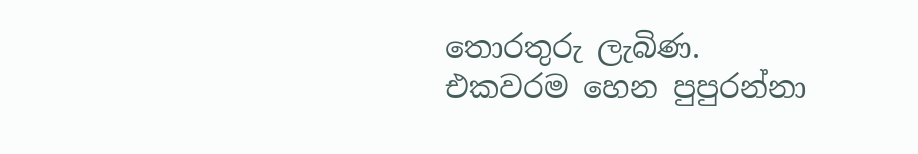තොරතුරු ලැබිණ. එකවරම හෙන පුපුරන්නා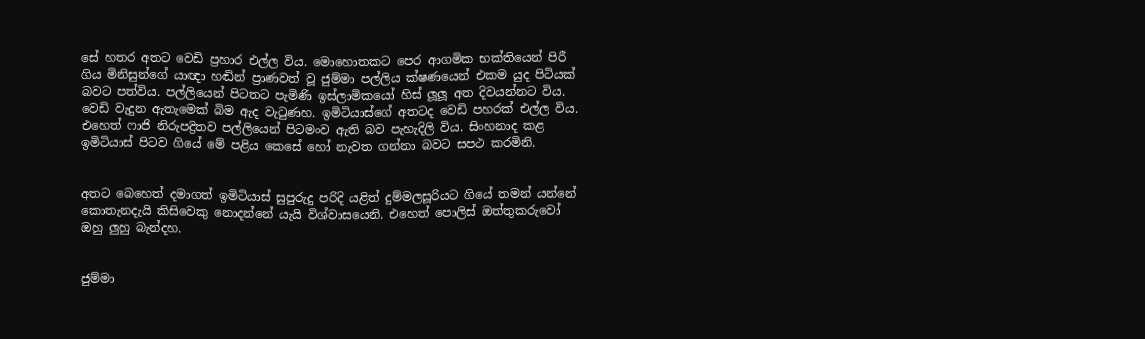සේ හතර අතට වෙඩි ප්‍රහාර එල්ල විය. මොහොතකට පෙර ආගමික භක්තියෙන් පිරී ගිය මිනිසුන්ගේ යාඥා හඬින් ප්‍රාණවත් වූ ජුම්මා පල්ලිය ක්ෂණයෙන් එකම යුද පිටියක් බවට පත්විය. පල්ලියෙන් පිටතට පැමිණි ඉස්ලාමිකයෝ හිස් ලූලූ අත දිවයන්නට විය. වෙඩි වැදුන ඇතැමෙක් බිම ඇද වැටුණහ. ඉමිටියාස්ගේ අතටද වෙඩි පහරක් එල්ල විය. එහෙත් ෆාජි නිරුපද්‍රිතව පල්ලියෙන් පිටමංව ඇති බව පැහැදිලි විය. සිංහනාද කළ ඉමිටියාස් පිටව ගියේ මේ පළිය කෙසේ හෝ නැවත ගන්නා බවට සපථ කරමිනි.


අතට බෙහෙත් දමාගත් ඉමිටියාස් සුපුරුදු පරිදි යළිත් දුම්මලසූරියට ගියේ තමන් යන්නේ කොතැනදැයි කිසිවෙකු නොදන්නේ යැයි විශ්වාසයෙනි. එහෙත් පොලිස් ඔත්තුකරුවෝ ඔහු ලුහු බැන්දහ.


ජුම්මා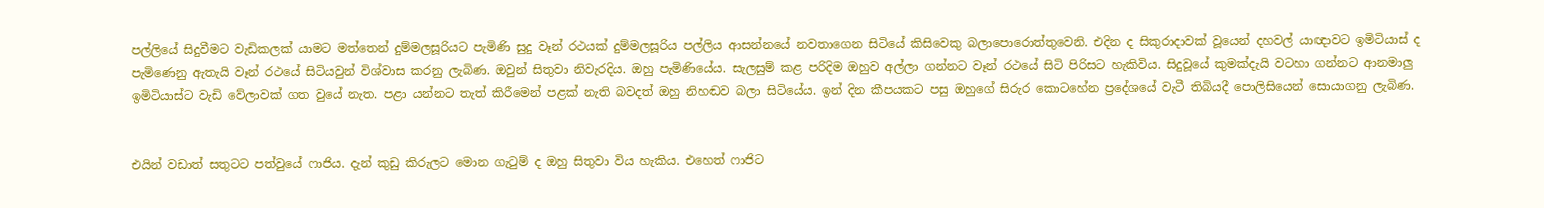පල්ලියේ සිදුවීමට වැඩිකලක් යාමට මත්තෙන් දුම්මලසූරියට පැමිණි සුදු වෑන් රථයක් දුම්මලසූරිය පල්ලිය ආසන්නයේ නවතාගෙන සිටියේ කිසිවෙකු බලාපොරොත්තුවෙනි. එදින ද සිකුරාදාවක් වූයෙන් දහවල් යාඥාවට ඉමිටියාස් ද පැමිණෙනු ඇතැයි වෑන් රථයේ සිටියවුන් විශ්වාස කරනු ලැබිණ. ඔවුන් සිතුවා නිවැරදිය. ඔහු පැමිණියේය. සැලසුම් කළ පරිදිම ඔහුව අල්ලා ගන්නට වෑන් රථයේ සිටි පිරිසට හැකිවිය. සිදුවූයේ කුමක්දැයි වටහා ගන්නට ආනමාලු ඉමිටියාස්ට වැඩි වේලාවක් ගත වුයේ නැත. පළා යන්නට තැත් කිරීමෙන් පළක් නැති බවදත් ඔහු නිහඬව බලා සිටියේය. ඉන් දින කීපයකට පසු ඔහුගේ සිරුර කොටහේන ප්‍රදේශයේ වැටී තිබියදී පොලිසියෙන් සොයාගනු ලැබිණ.


එයින් වඩාත් සතුටට පත්වුයේ ෆාජිය. දැන් කුඩු කිරුලට මොන ගැටුම් ද ඔහු සිතුවා විය හැකිය. එහෙත් ෆාජිට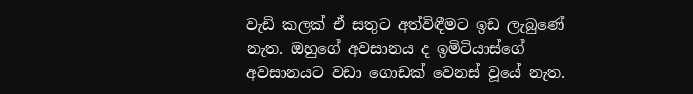වැඩි කලක් ඒ සතුට අත්විඳීමට ඉඩ ලැබුණේ නැත. ඔහුගේ අවසානය ද ඉමිටියාස්ගේ අවසානයට වඩා ගොඩක් වෙනස් වූයේ නැත.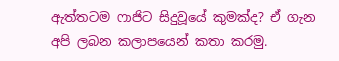ඇත්තටම ෆාජිට සිදුවූයේ කුමක්ද? ඒ ගැන අපි ලබන කලාපයෙන් කතා කරමු.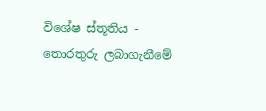විශේෂ ස්තූතිය -
තොරතුරු ලබාගැනීමේ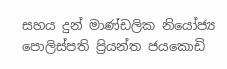සහය දුන් මාණ්ඩලික නියෝජ්‍ය පොලිස්පති ප්‍රියන්ත ජයකොඩි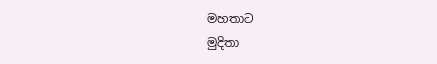මහතාට
මුදිතා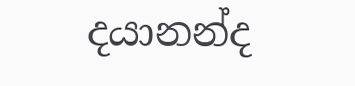දයානන්ද